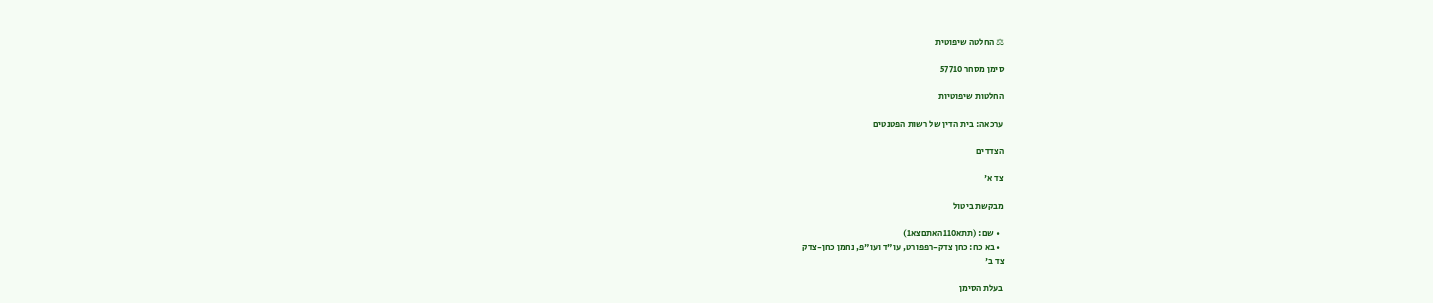⚖ החלטה שיפוטית

סימן מסחר 57710

החלטות שיפוטיות

ערכאה: בית הדין של רשות הפטנטים

הצדדים

צד א'

מבקשת ביטול

  • שם: (תתא110האתםצא1)
  • בא כח: כחן צדק-רפפורט, עו"ד ועו"פ, נחמן כחן-צדק
צד ב'

בעלת הסימן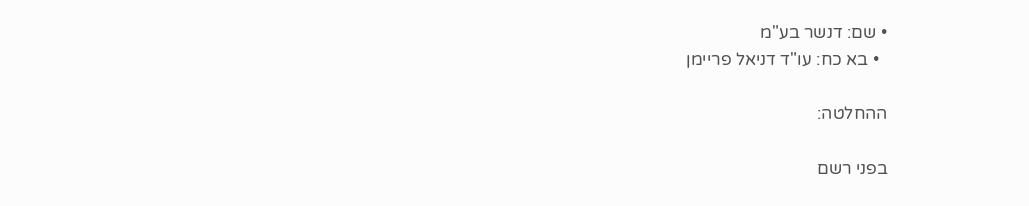• שם: דנשר בע"מ
  • בא כח: עו"ד דניאל פריימן

ההחלטה:

בפני רשם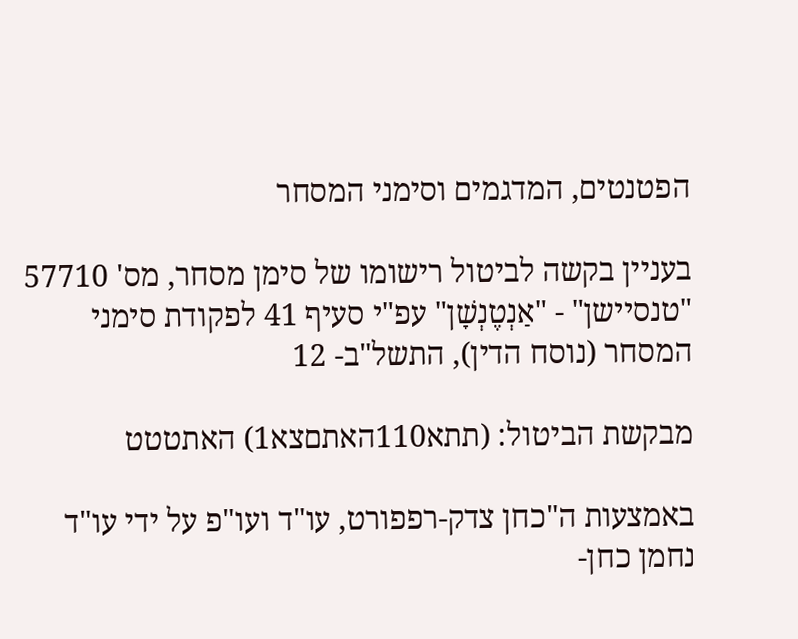הפטנטים, המדגמים וסימני המסחר

בעניין בקשה לביטול רישומו של סימן מסחר, מס' 57710 "טנסיישן" - "אַנְטֶנְשָׁן" עפ"י סעיף 41 לפקודת סימני המסחר (נוסח הדין), התשל"ב- 12

מבקשת הביטול: (תתא110האתםצא1) האתטטט

באמצעות ה"כחן צדק-רפפורט, עו"ד ועו"פ על ידי עו"ד נחמן כחן-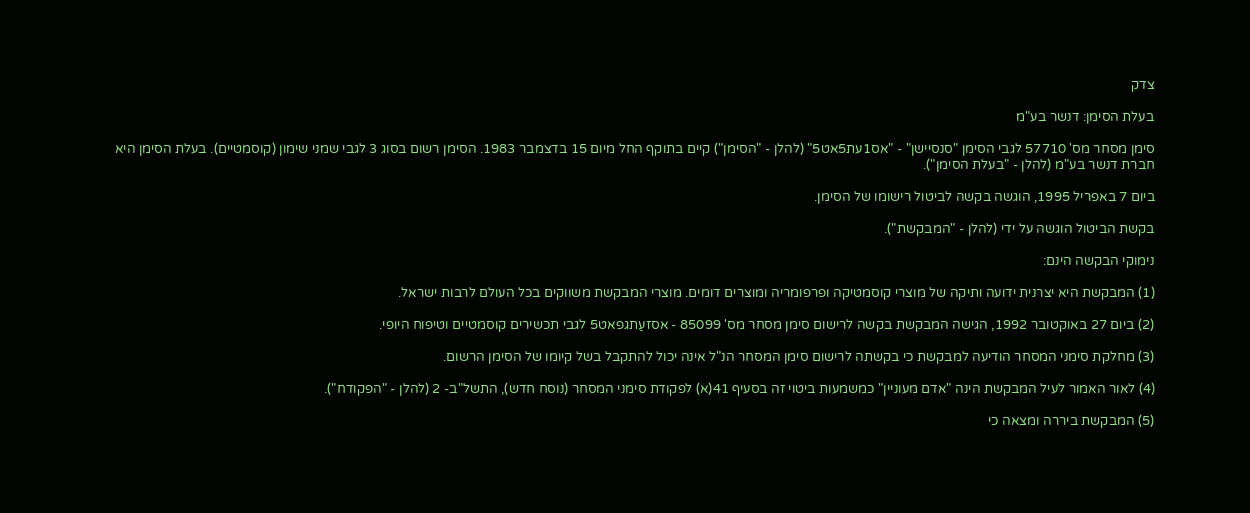צדק

בעלת הסימן: דנשר בע"מ

סימן מסחר מס' 57710 לגבי הסימן "סנסיישן" - "אס1עת5אט5" (להלן - "הסימן") קיים בתוקף החל מיום 15 בדצמבר 1983. הסימן רשום בסוג 3 לגבי שמני שימון (קוסמטיים). בעלת הסימן היא חברת דנשר בע"מ (להלן - "בעלת הסימן").

ביום 7 באפריל 1995, הוגשה בקשה לביטול רישומו של הסימן.

בקשת הביטול הוגשה על ידי (להלן - "המבקשת").

נימוקי הבקשה הינם:

(1) המבקשת היא יצרנית ידועה ותיקה של מוצרי קוסמטיקה ופרפומריה ומוצרים דומים. מוצרי המבקשת משווקים בכל העולם לרבות ישראל.

(2) ביום 27 באוקטובר 1992, הגישה המבקשת בקשה לרישום סימן מסחר מס' 85099 - אסזעַתגפאט5 לגבי תכשירים קוסמטיים וטיפוח היופי.

(3) מחלקת סימני המסחר הודיעה למבקשת כי בקשתה לרישום סימן המסחר הנ"ל אינה יכול להתקבל בשל קיומו של הסימן הרשום.

(4) לאור האמור לעיל המבקשת הינה "אדם מעוניין" כמשמעות ביטוי זה בסעיף 41(א) לפקודת סימני המסחר (נוסח חדש), התשל"ב- 2 (להלן - "הפקודח").

(5) המבקשת ביררה ומצאה כי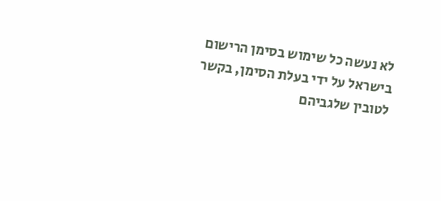לא נעשה כל שימוש בסימן הרישום בישראל על ידי בעלת הסימן, בקשר לטובין שלגביהם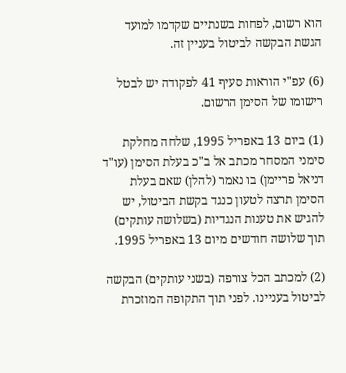הוא רשום, לפחות בשנתיים שקדמו למועד הגשת הבקשה לביטול בעניין זה.

(6) עפ"י הוראות סעיף 41 לפקודה יש לבטל רישומו של הסימן הרשום.

(1) ביום 13 באפריל 1995, שלחה מחלקת סימני המסחר מכתב אל ב"כ בעלת הסימן (עו"ד דניאל פריימן) בו נאמר (להלן) שאם בעלת הסימן תרצה לטעון כנגד בקשת הביטול, יש להגיש את טענות הנגדיות (בשלושה עותקים) תוך שלושה חודשים מיום 13 באפריל 1995.

(2) למכתב הכל צורפה (בשני עותקים) הבקשה לביטול בעניינו. לפני תוך התקופה המוזכרת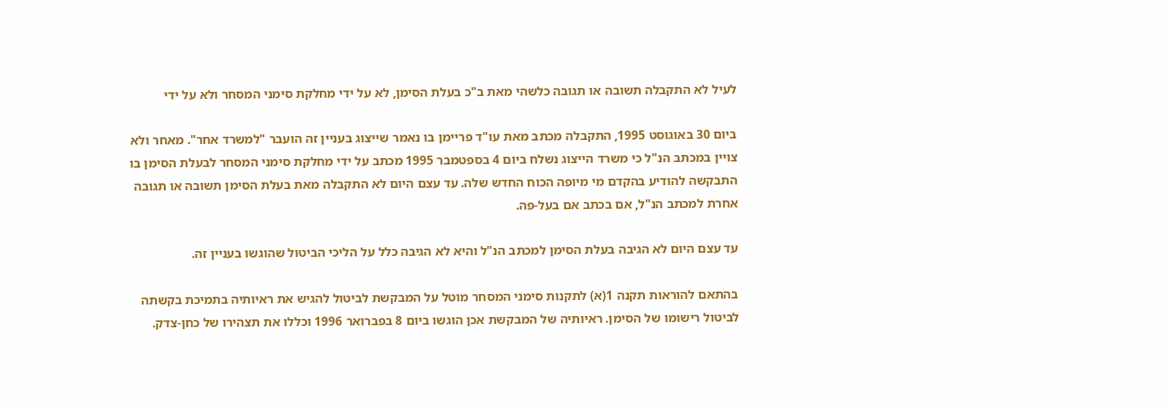לעיל לא התקבלה תשובה או תגובה כלשהי מאת ב"כ בעלת הסימן, לא על ידי מחלקת סימני המסחר ולא על ידי

ביום 30 באוגוסט 1995, התקבלה מכתב מאת עו"ד פריימן בו נאמר שייצוג בעניין זה הועבר "למשרד אחר". מאחר ולא צויין במכתב הנ"ל כי משרד הייצוג נשלח ביום 4 בספטמבר 1995 מכתב על ידי מחלקת סימני המסחר לבעלת הסימן בו התבקשה להודיע בהקדם מי מיופה הכוח החדש שלה. עד עצם היום לא התקבלה מאת בעלת הסימן תשובה או תגובה אחרת למכתב הנ"ל, אם בכתב אם בעל-פה.

עד עצם היום לא הגיבה בעלת הסימן למכתב הנ"ל והיא לא הגיבה כלל על הליכי הביטול שהוגשו בעניין זה.

בהתאם להוראות תקנה 1(א) לתקנות סימני המסחר מוטל על המבקשת לביטול להגיש את ראיותיה בתמיכת בקשתה לביטול רישומו של הסימן. ראיותיה של המבקשת אכן הוגשו ביום 8 בפברואר 1996 וכללו את תצהירו של כחן-צדק.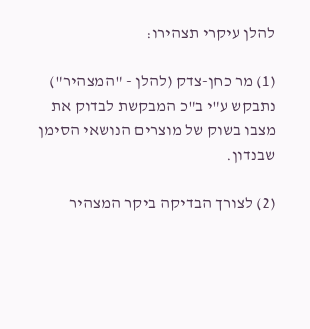להלן עיקרי תצהירו:

(1) מר כחן-צדק (להלן - "המצהיר") נתבקש ע"י ב"כ המבקשת לבדוק את מצבו בשוק של מוצרים הנושאי הסימן שבנדון.

(2) לצורך הבדיקה ביקר המצהיר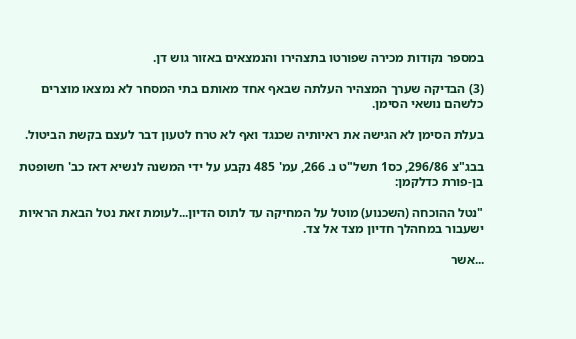במספר נקודות מכירה שפורטו בתצהירו והנמצאים באזור גוש דן.

(3) הבדיקה שערך המצהיר העלתה שבאף אחד מאותם בתי המסחר לא נמצאו מוצרים כלשהם נושאי הסימן.

בעלת הסימן לא הגישה את ראיותיה שכנגד ואף לא טרח לטעון דבר לעצם בקשת הביטול.

בבג"צ 296/86, כס1 תשל"ט נ. 266, עמ' 485 נקבע על ידי המשנה לנשיא דאז כב' חשופטת בן-פורת כדלקמן:

"נטל ההוכחה (השכנוע) מוטל על המחיקה עד לתוס הדיון...לעומת זאת נטל הבאת הראיות ישעבור במחהלך חדיון מצד אל צד.

...אשר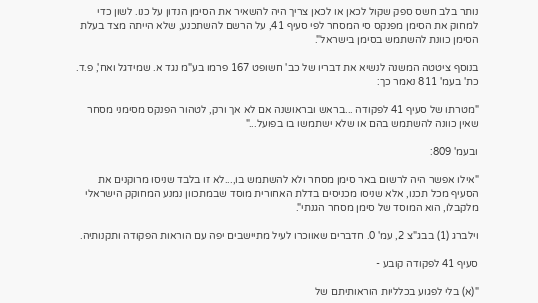נותר בלב חשס ספק שקול לכאן או לכאן צריך היה להשאיר את הסימן הנדון על כנו. לשון כדי למחוק את הסימן מפנקס סי המסחר לפי סעיף 41, על הרשם להשתכנע, שלא הייתה מצד בעלת הסימן כוונת להשתמש בסימן בישראל".

בנוסף ציטטה המשנה לנשיא את דבריו של כב' חשופט 167 פרמו בע"מ נגד א. שמידגל ואח', פ.ד. כת' בעמ' 811 נאמר כך:

"מטרתו של סעיף 41 לפקודה ...בראש ובראושנה אם לא אך ורק, לטהור הפנקס מסימני מסחר שאין כוונה להשתמש בהם או שלא ישתמשו בו בפועל..."

ובעמ' 809:

"אילו אפשר היה לרשום באר סימן מסחר ולא להשתמש בו,...לא זו בלבד שניסו מרוקנים את הסעיף מכל תכנו, אלא שניסו מכניסים בדלת האחורית מוסד שבמתכוון נמנע המחוקק הישראלי מלקבלו, הוא המוסד של סימן מסחר הגנתי".

וילברג (1) בבג"צ 2, עמ' 0. חדברים שאווכרו לעיל מתיישבים יפה עם הוראות הפקודה ותקנותיה.

סעיף 41 לפקודה קובע -

"(א) בלי לפגוע בכלליות הוראותיתם של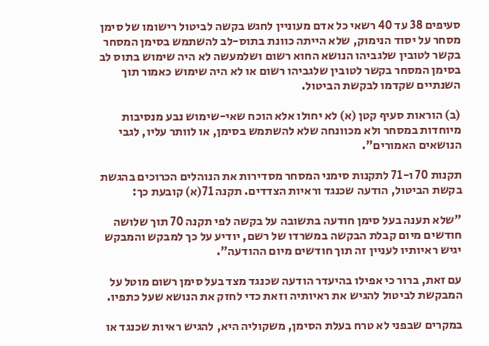סעיפים 38 עד 40 רשאי כל אדם מעוניין לחגש בקשה לביטול רישומו של סימן מסחר על יסוד הנימוק, שלא הייתה כוונת בתוס-לב להשתמש בסימן המסחר בקשר לטובין שלגביהו הנושא החוא רשום ושלמעשה לא היה שימוש בתוס לב בסימן המסחר בקשר לטובין שלגביהו רשום או לא היה שימוש כאמור תוך השנתיים שקדמו לבקשת הביטול.

(ב) הוראות סעיף קטן (א) לא יחולו אלא הוכח שאי-שימוש נבע מנסיבות מיוחדות במסחר ולא מכוונחה שלא להשתמש בסימן, או לוותר עליו, לגבי הנושאים האמורים".

תקנות 70 ו-71 לתקנות סימני המסחר מסדירות את הנוהלים הכרוכים בהגשת בקשת הביטול, הודעה שכנגד וראיות הצדדים. תקנה 71(א) קובעת כך:

"שלא תענה בעל סימן חודעה בתשובה על בקשה לפי תקנה 70 תוך שלושה חודשים מיום קבלת הבקשה במשרדו של רשם, יודיע על כך למבקש והמבקש יגיש ראיותיו לעניין זה תוך חודשים מיום ההודעה".

עם זאת, ברור כי אפילו בהיעדר הודעה שכנגד מצד בעל סימן רשום מוטל על המבקשת לביטול להגיש את ראיותיה וזאת כדי לחזק את הנושא שעל כתפיו.

במקרים שבפני לא טרח בעלת הסימן, משקוליה היא, להגיש ראיות שכנגד או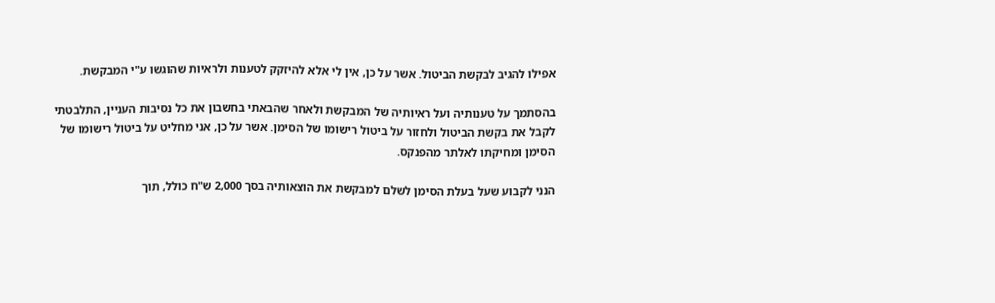אפילו להגיב לבקשת הביטול. אשר על כן, אין לי אלא להיזקק לטענות ולראיות שהוגשו ע"י המבקשת.

בהסתמך על טענותיה ועל ראיותיה של המבקשת ולאחר שהבאתי בחשבון את כל נסיבות העניין, התלבטתי לקבל את בקשת הביטול ולחזור על ביטול רישומו של הסימן. אשר על כן, אני מחליט על ביטול רישומו של הסימן ומחיקתו לאלתר מהפנקס.

הנני לקבוע שעל בעלת הסימן לשלם למבקשת את הוצאותיה בסך 2,000 ש"ח כולל, תוך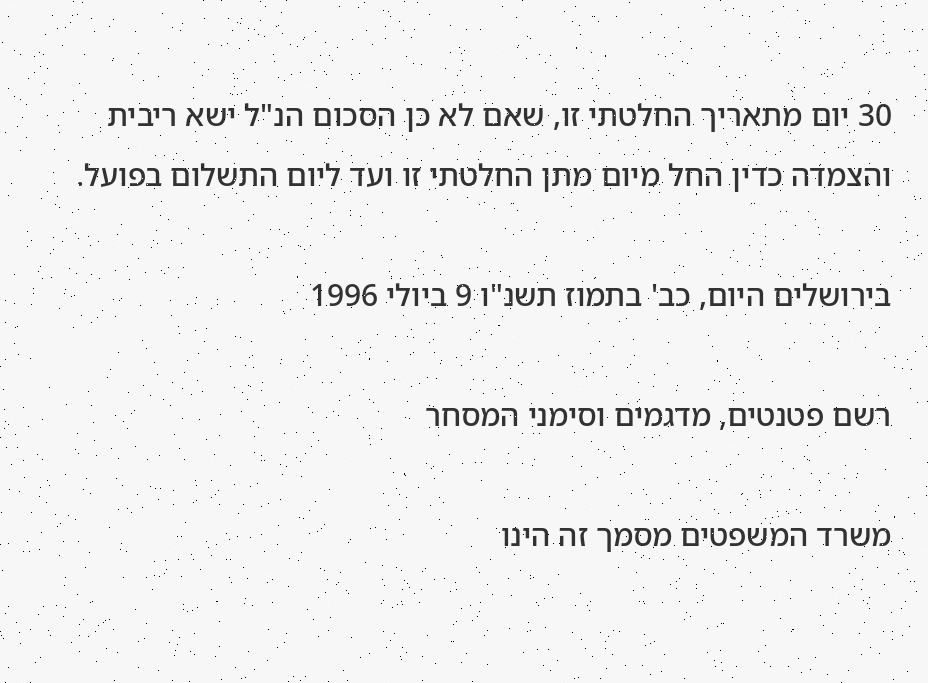30 יום מתאריך החלטתי זו, שאם לא כן הסכום הנ"ל ישא ריבית והצמדה כדין החל מיום מתן החלטתי זו ועד ליום התשלום בפועל.

בירושלים היום, כב' בתמוז תשנ"ו 9 ביולי 1996

רשם פטנטים, מדגמים וסימני המסחר

משרד המשפטים מסמך זה הינו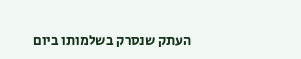העתק שנסרק בשלמותו ביום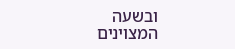ובשעה המצוינים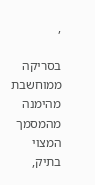,

בסריקה ממוחשבת מהימנה מהמסמך המצוי בתיק,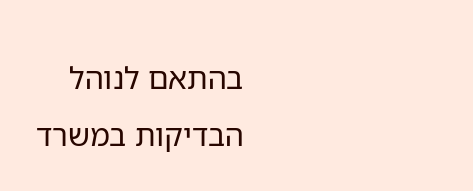בהתאם לנוהל הבדיקות במשרד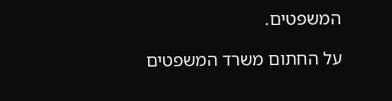המשפטים.

על החתום משרד המשפטים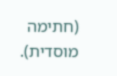(חתימה מוסדית).